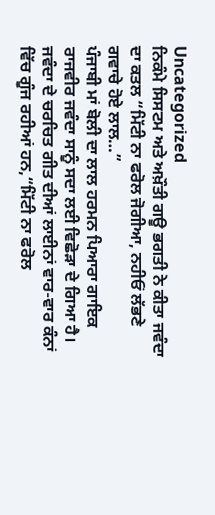Uncategorized
ਨਿਕੰਮੇ ਸਿਸਟਮ ਅਤੇ ਅਖ਼ੌਤੀ ਗਊ ਭਗਤੀ ਨੇ ਕੀਤਾ ਜਵੰਦਾ ਦਾ ਕਤਲ “ਮਿੱਟੀ ਨਾ ਫਰੋਲ ਜੋਗੀਆ, ਨਹੀਓਂ ਲੱਭਣੇ ਗਵਾਚੇ ਹੋਏ ਲਾਲ…”
ਪੰਜਾਬੀ ਮਾਂ ਬੋਲੀ ਦਾ ਲਾਲ ਹਰਮਨ ਪਿਆਰਾ ਗਾਇਕ ਰਾਜਵੀਰ ਜਵੰਦਾ ਸਾਨੂੰ ਸਦਾ ਲਈ ਵਿਛੋੜਾ ਦੇ ਗਿਆ ਹੈ। ਜਵੰਦਾ ਦੇ ਚਰਚਿਤ ਗੀਤ ਦੀਆਂ ਲਾਈਨਾਂ ਵਾਰ-ਵਾਰ ਕੰਨਾਂ ਵਿੱਚ ਗੂੰਜ ਰਹੀਆਂ ਹਨ,“ਮਿੱਟੀ ਨਾ ਫਰੋਲ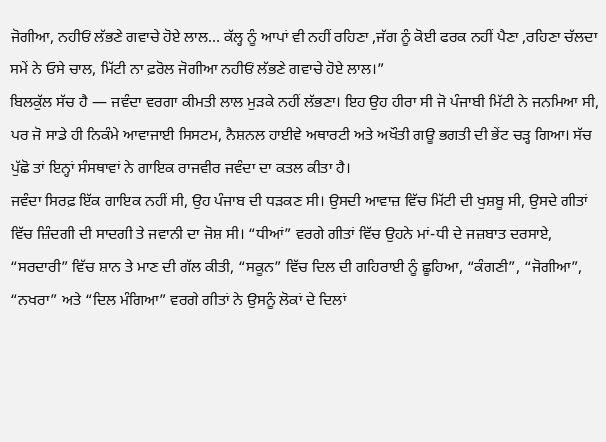ਜੋਗੀਆ, ਨਹੀਓਂ ਲੱਭਣੇ ਗਵਾਚੇ ਹੋਏ ਲਾਲ… ਕੱਲ੍ਹ ਨੂੰ ਆਪਾਂ ਵੀ ਨਹੀਂ ਰਹਿਣਾ ,ਜੱਗ ਨੂੰ ਕੋਈ ਫਰਕ ਨਹੀਂ ਪੈਣਾ ,ਰਹਿਣਾ ਚੱਲਦਾ ਸਮੇਂ ਨੇ ਓਸੇ ਚਾਲ, ਮਿੱਟੀ ਨਾ ਫ਼ਰੋਲ ਜੋਗੀਆ ਨਹੀਓਂ ਲੱਭਣੇ ਗਵਾਚੇ ਹੋਏ ਲਾਲ।”
ਬਿਲਕੁੱਲ ਸੱਚ ਹੈ — ਜਵੰਦਾ ਵਰਗਾ ਕੀਮਤੀ ਲਾਲ ਮੁੜਕੇ ਨਹੀਂ ਲੱਭਣਾ। ਇਹ ਉਹ ਹੀਰਾ ਸੀ ਜੋ ਪੰਜਾਬੀ ਮਿੱਟੀ ਨੇ ਜਨਮਿਆ ਸੀ, ਪਰ ਜੋ ਸਾਡੇ ਹੀ ਨਿਕੰਮੇ ਆਵਾਜਾਈ ਸਿਸਟਮ, ਨੈਸ਼ਨਲ ਹਾਈਵੇ ਅਥਾਰਟੀ ਅਤੇ ਅਖੌਤੀ ਗਊ ਭਗਤੀ ਦੀ ਭੇਂਟ ਚੜ੍ਹ ਗਿਆ। ਸੱਚ ਪੁੱਛੋ ਤਾਂ ਇਨ੍ਹਾਂ ਸੰਸਥਾਵਾਂ ਨੇ ਗਾਇਕ ਰਾਜਵੀਰ ਜਵੰਦਾ ਦਾ ਕਤਲ ਕੀਤਾ ਹੈ।
ਜਵੰਦਾ ਸਿਰਫ਼ ਇੱਕ ਗਾਇਕ ਨਹੀਂ ਸੀ, ਉਹ ਪੰਜਾਬ ਦੀ ਧੜਕਣ ਸੀ। ਉਸਦੀ ਆਵਾਜ਼ ਵਿੱਚ ਮਿੱਟੀ ਦੀ ਖੁਸ਼ਬੂ ਸੀ, ਉਸਦੇ ਗੀਤਾਂ ਵਿੱਚ ਜ਼ਿੰਦਗੀ ਦੀ ਸਾਦਗੀ ਤੇ ਜਵਾਨੀ ਦਾ ਜੋਸ਼ ਸੀ। “ਧੀਆਂ” ਵਰਗੇ ਗੀਤਾਂ ਵਿੱਚ ਉਹਨੇ ਮਾਂ-ਧੀ ਦੇ ਜਜ਼ਬਾਤ ਦਰਸਾਏ, “ਸਰਦਾਰੀ” ਵਿੱਚ ਸ਼ਾਨ ਤੇ ਮਾਣ ਦੀ ਗੱਲ ਕੀਤੀ, “ਸਕੂਨ” ਵਿੱਚ ਦਿਲ ਦੀ ਗਹਿਰਾਈ ਨੂੰ ਛੂਹਿਆ, “ਕੰਗਣੀ”, “ਜੋਗੀਆ”, “ਨਖਰਾ” ਅਤੇ “ਦਿਲ ਮੰਗਿਆ” ਵਰਗੇ ਗੀਤਾਂ ਨੇ ਉਸਨੂੰ ਲੋਕਾਂ ਦੇ ਦਿਲਾਂ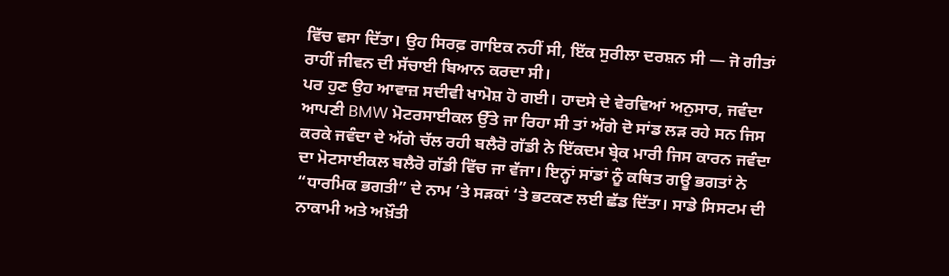ਵਿੱਚ ਵਸਾ ਦਿੱਤਾ। ਉਹ ਸਿਰਫ਼ ਗਾਇਕ ਨਹੀਂ ਸੀ, ਇੱਕ ਸੁਰੀਲਾ ਦਰਸ਼ਨ ਸੀ — ਜੋ ਗੀਤਾਂ ਰਾਹੀਂ ਜੀਵਨ ਦੀ ਸੱਚਾਈ ਬਿਆਨ ਕਰਦਾ ਸੀ।
ਪਰ ਹੁਣ ਉਹ ਆਵਾਜ਼ ਸਦੀਵੀ ਖਾਮੋਸ਼ ਹੋ ਗਈ। ਹਾਦਸੇ ਦੇ ਵੇਰਵਿਆਂ ਅਨੁਸਾਰ, ਜਵੰਦਾ ਆਪਣੀ BMW ਮੋਟਰਸਾਈਕਲ ਉੱਤੇ ਜਾ ਰਿਹਾ ਸੀ ਤਾਂ ਅੱਗੇ ਦੋ ਸਾਂਡ ਲੜ ਰਹੇ ਸਨ ਜਿਸ ਕਰਕੇ ਜਵੰਦਾ ਦੇ ਅੱਗੇ ਚੱਲ ਰਹੀ ਬਲੈਰੋ ਗੱਡੀ ਨੇ ਇੱਕਦਮ ਬ੍ਰੇਕ ਮਾਰੀ ਜਿਸ ਕਾਰਨ ਜਵੰਦਾ ਦਾ ਮੋਟਸਾਈਕਲ ਬਲੈਰੋ ਗੱਡੀ ਵਿੱਚ ਜਾ ਵੱਜਾ। ਇਨ੍ਹਾਂ ਸਾਂਡਾਂ ਨੂੰ ਕਥਿਤ ਗਊ ਭਗਤਾਂ ਨੇ “ਧਾਰਮਿਕ ਭਗਤੀ” ਦੇ ਨਾਮ ’ਤੇ ਸੜਕਾਂ ‘ਤੇ ਭਟਕਣ ਲਈ ਛੱਡ ਦਿੱਤਾ। ਸਾਡੇ ਸਿਸਟਮ ਦੀ ਨਾਕਾਮੀ ਅਤੇ ਅਖ਼ੌਤੀ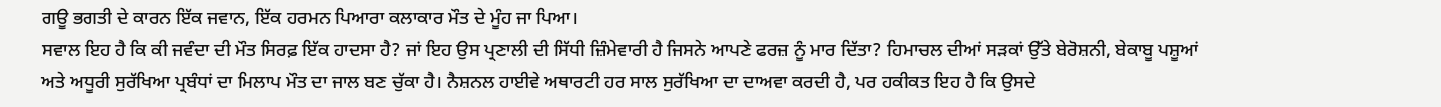ਗਊ ਭਗਤੀ ਦੇ ਕਾਰਨ ਇੱਕ ਜਵਾਨ, ਇੱਕ ਹਰਮਨ ਪਿਆਰਾ ਕਲਾਕਾਰ ਮੌਤ ਦੇ ਮੂੰਹ ਜਾ ਪਿਆ।
ਸਵਾਲ ਇਹ ਹੈ ਕਿ ਕੀ ਜਵੰਦਾ ਦੀ ਮੌਤ ਸਿਰਫ਼ ਇੱਕ ਹਾਦਸਾ ਹੈ? ਜਾਂ ਇਹ ਉਸ ਪ੍ਰਣਾਲੀ ਦੀ ਸਿੱਧੀ ਜ਼ਿੰਮੇਵਾਰੀ ਹੈ ਜਿਸਨੇ ਆਪਣੇ ਫਰਜ਼ ਨੂੰ ਮਾਰ ਦਿੱਤਾ? ਹਿਮਾਚਲ ਦੀਆਂ ਸੜਕਾਂ ਉੱਤੇ ਬੇਰੋਸ਼ਨੀ, ਬੇਕਾਬੂ ਪਸ਼ੂਆਂ ਅਤੇ ਅਧੂਰੀ ਸੁਰੱਖਿਆ ਪ੍ਰਬੰਧਾਂ ਦਾ ਮਿਲਾਪ ਮੌਤ ਦਾ ਜਾਲ ਬਣ ਚੁੱਕਾ ਹੈ। ਨੈਸ਼ਨਲ ਹਾਈਵੇ ਅਥਾਰਟੀ ਹਰ ਸਾਲ ਸੁਰੱਖਿਆ ਦਾ ਦਾਅਵਾ ਕਰਦੀ ਹੈ, ਪਰ ਹਕੀਕਤ ਇਹ ਹੈ ਕਿ ਉਸਦੇ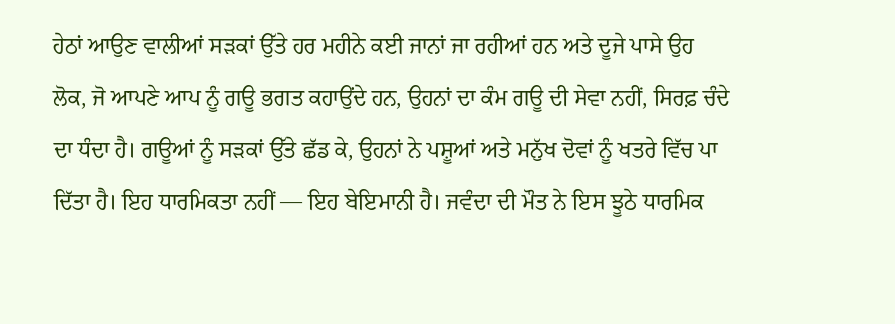ਹੇਠਾਂ ਆਉਣ ਵਾਲੀਆਂ ਸੜਕਾਂ ਉੱਤੇ ਹਰ ਮਹੀਨੇ ਕਈ ਜਾਨਾਂ ਜਾ ਰਹੀਆਂ ਹਨ ਅਤੇ ਦੂਜੇ ਪਾਸੇ ਉਹ ਲੋਕ, ਜੋ ਆਪਣੇ ਆਪ ਨੂੰ ਗਊ ਭਗਤ ਕਹਾਉਂਦੇ ਹਨ, ਉਹਨਾਂ ਦਾ ਕੰਮ ਗਊ ਦੀ ਸੇਵਾ ਨਹੀਂ, ਸਿਰਫ਼ ਚੰਦੇ ਦਾ ਧੰਦਾ ਹੈ। ਗਊਆਂ ਨੂੰ ਸੜਕਾਂ ਉੱਤੇ ਛੱਡ ਕੇ, ਉਹਨਾਂ ਨੇ ਪਸ਼ੂਆਂ ਅਤੇ ਮਨੁੱਖ ਦੋਵਾਂ ਨੂੰ ਖਤਰੇ ਵਿੱਚ ਪਾ ਦਿੱਤਾ ਹੈ। ਇਹ ਧਾਰਮਿਕਤਾ ਨਹੀਂ — ਇਹ ਬੇਇਮਾਨੀ ਹੈ। ਜਵੰਦਾ ਦੀ ਮੌਤ ਨੇ ਇਸ ਝੂਠੇ ਧਾਰਮਿਕ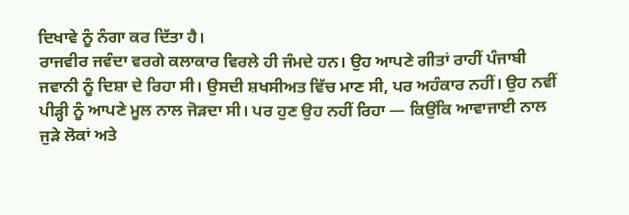ਦਿਖਾਵੇ ਨੂੰ ਨੰਗਾ ਕਰ ਦਿੱਤਾ ਹੈ।
ਰਾਜਵੀਰ ਜਵੰਦਾ ਵਰਗੇ ਕਲਾਕਾਰ ਵਿਰਲੇ ਹੀ ਜੰਮਦੇ ਹਨ। ਉਹ ਆਪਣੇ ਗੀਤਾਂ ਰਾਹੀਂ ਪੰਜਾਬੀ ਜਵਾਨੀ ਨੂੰ ਦਿਸ਼ਾ ਦੇ ਰਿਹਾ ਸੀ। ਉਸਦੀ ਸ਼ਖਸੀਅਤ ਵਿੱਚ ਮਾਣ ਸੀ, ਪਰ ਅਹੰਕਾਰ ਨਹੀਂ। ਉਹ ਨਵੀਂ ਪੀੜ੍ਹੀ ਨੂੰ ਆਪਣੇ ਮੂਲ ਨਾਲ ਜੋੜਦਾ ਸੀ। ਪਰ ਹੁਣ ਉਹ ਨਹੀਂ ਰਿਹਾ — ਕਿਉਂਕਿ ਆਵਾਜਾਈ ਨਾਲ ਜੁੜੇ ਲੋਕਾਂ ਅਤੇ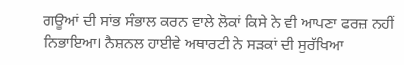ਗਊਆਂ ਦੀ ਸਾਂਭ ਸੰਭਾਲ ਕਰਨ ਵਾਲੇ ਲੋਕਾਂ ਕਿਸੇ ਨੇ ਵੀ ਆਪਣਾ ਫਰਜ਼ ਨਹੀਂ ਨਿਭਾਇਆ। ਨੈਸ਼ਨਲ ਹਾਈਵੇ ਅਥਾਰਟੀ ਨੇ ਸੜਕਾਂ ਦੀ ਸੁਰੱਖਿਆ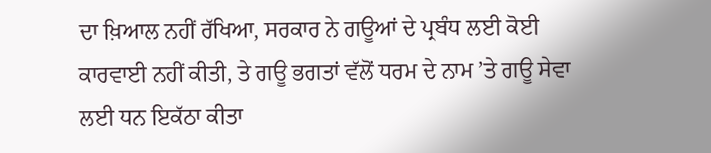ਦਾ ਖ਼ਿਆਲ ਨਹੀਂ ਰੱਖਿਆ, ਸਰਕਾਰ ਨੇ ਗਊਆਂ ਦੇ ਪ੍ਰਬੰਧ ਲਈ ਕੋਈ ਕਾਰਵਾਈ ਨਹੀਂ ਕੀਤੀ, ਤੇ ਗਊ ਭਗਤਾਂ ਵੱਲੋਂ ਧਰਮ ਦੇ ਨਾਮ ’ਤੇ ਗਊ ਸੇਵਾ ਲਈ ਧਨ ਇਕੱਠਾ ਕੀਤਾ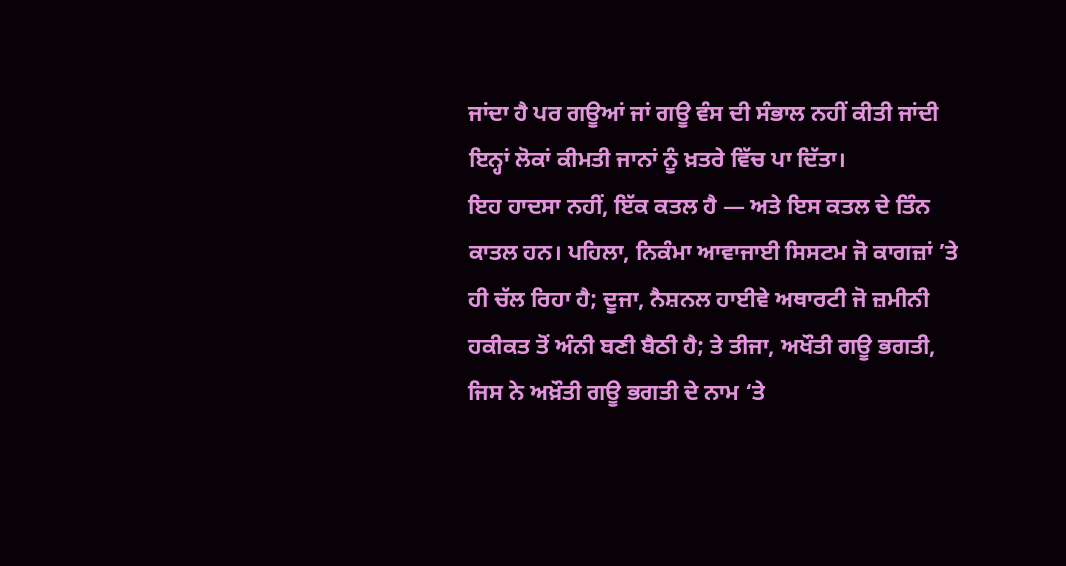ਜਾਂਦਾ ਹੈ ਪਰ ਗਊਆਂ ਜਾਂ ਗਊ ਵੰਸ ਦੀ ਸੰਭਾਲ ਨਹੀਂ ਕੀਤੀ ਜਾਂਦੀ ਇਨ੍ਹਾਂ ਲੋਕਾਂ ਕੀਮਤੀ ਜਾਨਾਂ ਨੂੰ ਖ਼ਤਰੇ ਵਿੱਚ ਪਾ ਦਿੱਤਾ।
ਇਹ ਹਾਦਸਾ ਨਹੀਂ, ਇੱਕ ਕਤਲ ਹੈ — ਅਤੇ ਇਸ ਕਤਲ ਦੇ ਤਿੰਨ ਕਾਤਲ ਹਨ। ਪਹਿਲਾ, ਨਿਕੰਮਾ ਆਵਾਜਾਈ ਸਿਸਟਮ ਜੋ ਕਾਗਜ਼ਾਂ ’ਤੇ ਹੀ ਚੱਲ ਰਿਹਾ ਹੈ; ਦੂਜਾ, ਨੈਸ਼ਨਲ ਹਾਈਵੇ ਅਥਾਰਟੀ ਜੋ ਜ਼ਮੀਨੀ ਹਕੀਕਤ ਤੋਂ ਅੰਨੀ ਬਣੀ ਬੈਠੀ ਹੈ; ਤੇ ਤੀਜਾ, ਅਖੌਤੀ ਗਊ ਭਗਤੀ, ਜਿਸ ਨੇ ਅਖ਼ੌਤੀ ਗਊ ਭਗਤੀ ਦੇ ਨਾਮ ‘ਤੇ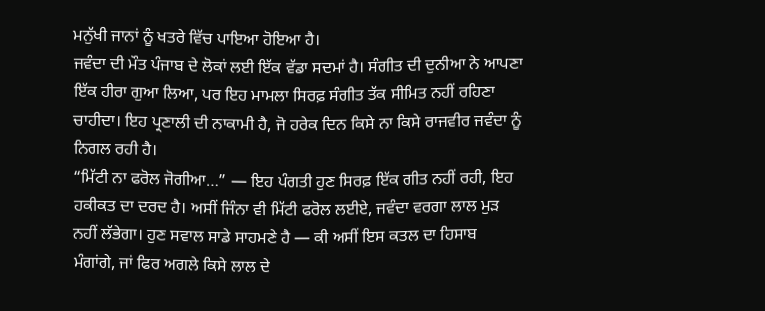ਮਨੁੱਖੀ ਜਾਨਾਂ ਨੂੰ ਖਤਰੇ ਵਿੱਚ ਪਾਇਆ ਹੋਇਆ ਹੈ।
ਜਵੰਦਾ ਦੀ ਮੌਤ ਪੰਜਾਬ ਦੇ ਲੋਕਾਂ ਲਈ ਇੱਕ ਵੱਡਾ ਸਦਮਾਂ ਹੈ। ਸੰਗੀਤ ਦੀ ਦੁਨੀਆ ਨੇ ਆਪਣਾ ਇੱਕ ਹੀਰਾ ਗੁਆ ਲਿਆ, ਪਰ ਇਹ ਮਾਮਲਾ ਸਿਰਫ਼ ਸੰਗੀਤ ਤੱਕ ਸੀਮਿਤ ਨਹੀਂ ਰਹਿਣਾ ਚਾਹੀਦਾ। ਇਹ ਪ੍ਰਣਾਲੀ ਦੀ ਨਾਕਾਮੀ ਹੈ, ਜੋ ਹਰੇਕ ਦਿਨ ਕਿਸੇ ਨਾ ਕਿਸੇ ਰਾਜਵੀਰ ਜਵੰਦਾ ਨੂੰ ਨਿਗਲ ਰਹੀ ਹੈ।
“ਮਿੱਟੀ ਨਾ ਫਰੋਲ ਜੋਗੀਆ…” — ਇਹ ਪੰਗਤੀ ਹੁਣ ਸਿਰਫ਼ ਇੱਕ ਗੀਤ ਨਹੀਂ ਰਹੀ, ਇਹ ਹਕੀਕਤ ਦਾ ਦਰਦ ਹੈ। ਅਸੀਂ ਜਿੰਨਾ ਵੀ ਮਿੱਟੀ ਫਰੋਲ ਲਈਏ, ਜਵੰਦਾ ਵਰਗਾ ਲਾਲ ਮੁੜ ਨਹੀਂ ਲੱਭੇਗਾ। ਹੁਣ ਸਵਾਲ ਸਾਡੇ ਸਾਹਮਣੇ ਹੈ — ਕੀ ਅਸੀਂ ਇਸ ਕਤਲ ਦਾ ਹਿਸਾਬ ਮੰਗਾਂਗੇ, ਜਾਂ ਫਿਰ ਅਗਲੇ ਕਿਸੇ ਲਾਲ ਦੇ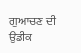ਗੁਆਚਣ ਦੀ ਉਡੀਕ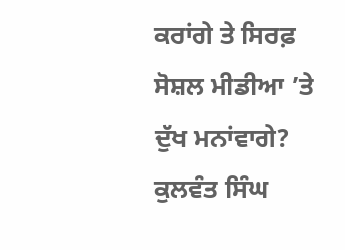ਕਰਾਂਗੇ ਤੇ ਸਿਰਫ਼ ਸੋਸ਼ਲ ਮੀਡੀਆ ’ਤੇ ਦੁੱਖ ਮਨਾਂਵਾਗੇ?
ਕੁਲਵੰਤ ਸਿੰਘ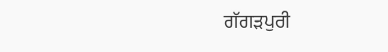ਗੱਗੜਪੁਰੀ